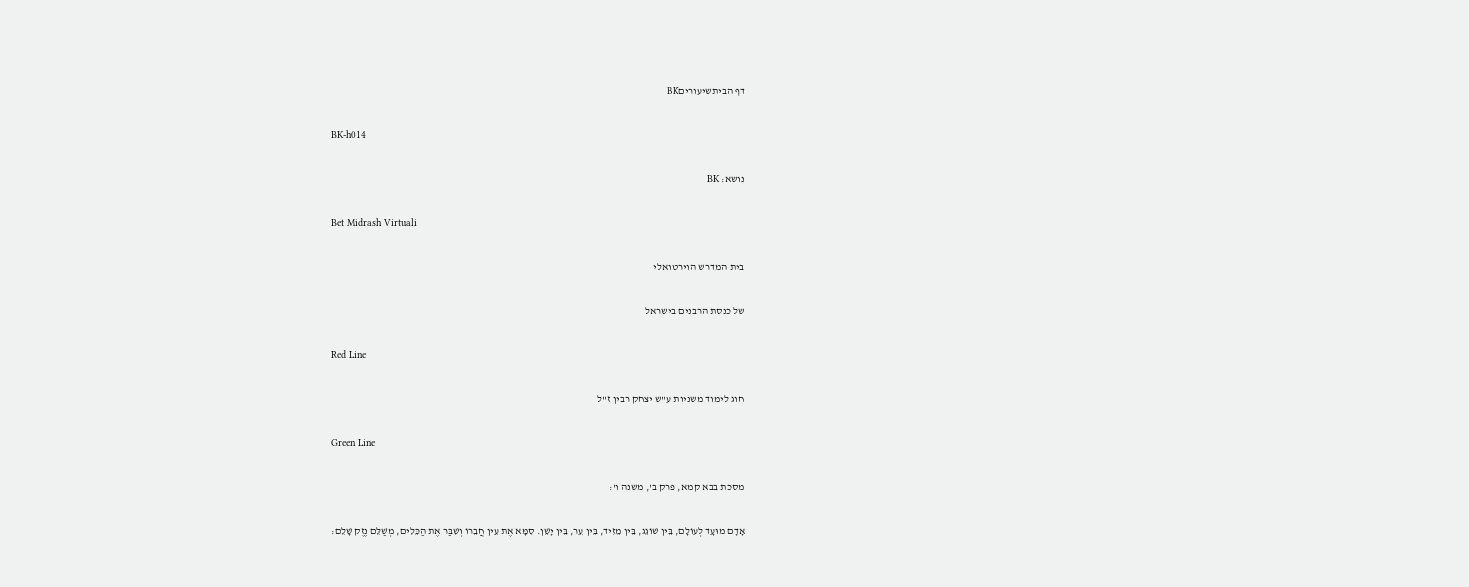דף הביתשיעוריםBK

BK-h014

נושא: BK

Bet Midrash Virtuali

בית המדרש הוירטואלי

של כנסת הרבנים בישראל

Red Line

חוג לימוד משניות ע"ש יצחק רבין ז"ל

Green Line

מסכת בבא קמא, פרק ב', משנה ו':

אָדָם מוּעָד לְעוֹלָם, בֵּין שׁוֹגֵג, בֵּין מֵזִיד, בֵּין עֵר, בֵּין יָשֵׁן. סִמָּא אֶת עֵין חֲבֵרוֹ וְשִׁבַּר אֶת הַכֵּלִים, מְשַׁלֵּם נֶזֶק שָׁלֵם: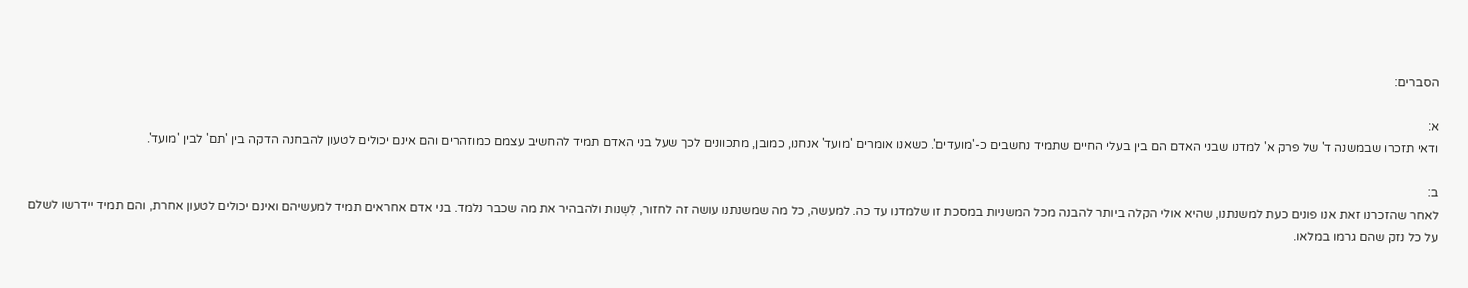הסברים:

א:
ודאי תזכרו שבמשנה ד' של פרק א' למדנו שבני האדם הם בין בעלי החיים שתמיד נחשבים כ-'מועדים'. כשאנו אומרים 'מועד' אנחנו, כמובן, מתכוונים לכך שעל בני האדם תמיד להחשיב עצמם כמוזהרים והם אינם יכולים לטעון להבחנה הדקה בין 'תם' לבין 'מועד'.

ב:
לאחר שהזכרנו זאת אנו פונים כעת למשנתנו, שהיא אולי הקלה ביותר להבנה מכל המשניות במסכת זו שלמדנו עד כה. למעשה, כל מה שמשנתנו עושה זה לחזור, לִשְנות ולהבהיר את מה שכבר נלמד. בני אדם אחראים תמיד למעשיהם ואינם יכולים לטעון אחרת, והם תמיד יידרשו לשלם על כל נזק שהם גרמו במלאו.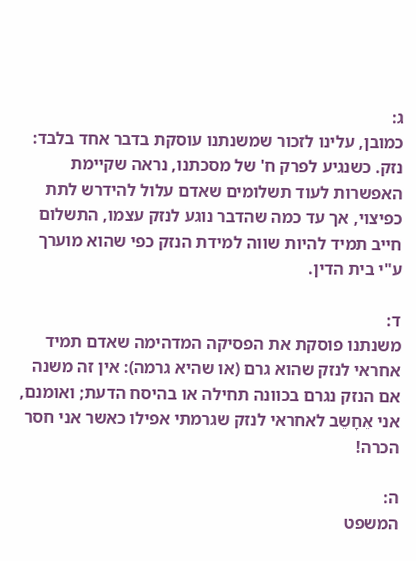ג:
כמובן, עלינו לזכור שמשנתנו עוסקת בדבר אחד בלבד: נזק. כשנגיע לפרק ח' של מסכתנו, נראה שקיימת האפשרות לעוד תשלומים שאדם עלול להידרש לתת כפיצוי, אך עד כמה שהדבר נוגע לנזק עצמו, התשלום חייב תמיד להיות שווה למידת הנזק כפי שהוא מוערך ע"י בית הדין.

ד:
משנתנו פוסקת את הפסיקה המדהימה שאדם תמיד אחראי לנזק שהוא גרם (או שהיא גרמה): אין זה משנה אם הנזק נגרם בכוונה תחילה או בהיסח הדעת; ואומנם, אני אֵחָשֵב לאחראי לנזק שגרמתי אפילו כאשר אני חסר הכרה!

ה:
המשפט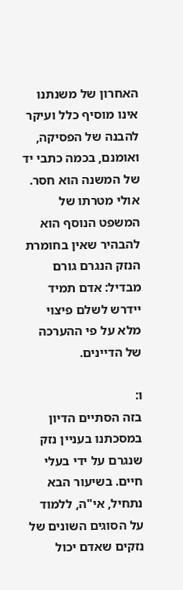האחרון של משנתנו אינו מוסיף כלל ועיקר להבנה של הפסיקה, ואומנם, בכמה כתבי יד של המשנה הוא חסר. אולי מטרתו של המשפט הנוסף הוא להבהיר שאין בחומרת הנזק הנגרם גורם מבדיל: אדם תמיד יידרש לשלם פיצוי מלא על פי ההערכה של הדיינים.

ו:
בזה הסתיים הדיון במסכתנו בעניין נזק שנגרם על ידי בעלי חיים. בשיעור הבא נתחיל, אי"ה, ללמוד על הסוגים השונים של נזקים שאדם יכול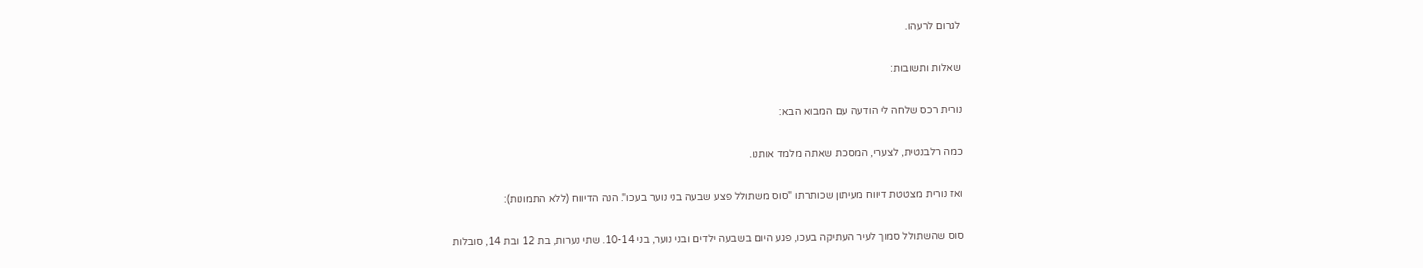לגרום לרעהו.

שאלות ותשובות:

נורית רכס שלחה לי הודעה עם המבוא הבא:

כמה רלבנטית, לצערי, המסכת שאתה מלמד אותנו.

ואז נורית מצטטת דיווח מעיתון שכותרתו "סוס משתולל פצע שבעה בני נוער בעכו". הנה הדיווח (ללא התמונות):

סוס שהשתולל סמוך לעיר העתיקה בעכו, פגע היום בשבעה ילדים ובני נוער, בני 10-14. שתי נערות, בת 12 ובת 14, סובלות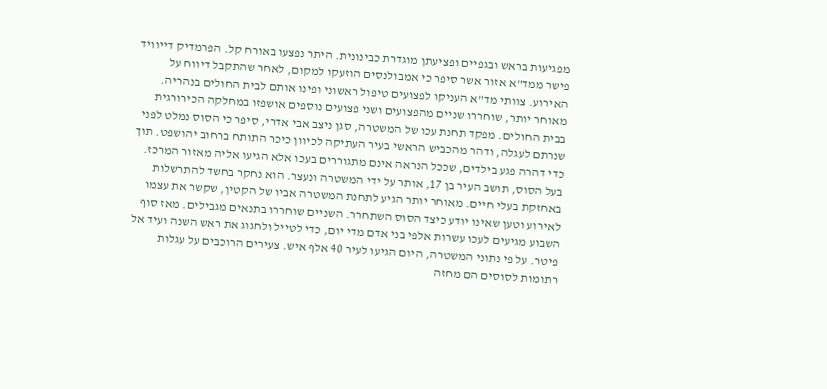מפגיעות בראש ובגפיים ופציעתן מוגדרת כבינונית. היתר נפצעו באורח קל. הפרמדיק דייוויד פישר ממד"א אזור אשר סיפר כי אמבולנסים הוזעקו למקום, לאחר שהתקבל דיווח על האירוע. צוותי מד"א העניקו לפצועים טיפול ראשוני ופינו אותם לבית החולים בנהריה. מאוחר יותר, שוחררו שניים מהפצועים ושני פצועים נוספים אושפזו במחלקה הכירורגית בבית החולים. מפקד תחנת עכו של המשטרה, סגן ניצב אבי אדרי, סיפר כי הסוס נמלט לפני שנרתם לעגלה, ודהר מהכביש הראשי בעיר העתיקה לכיוון כיכר התותח ברחוב יהושפט. תוך כדי דהרה פגע בילדים, שככל הנראה אינם מתגוררים בעכו אלא הגיעו אליה מאזור המרכז. בעל הסוס, תושב העיר בן 17, אותר על ידי המשטרה ונעצר. הוא נחקר בחשד להתרשלות באחזקת בעלי חיים. מאוחר יותר הגיע לתחנת המשטרה אביו של הקטין, שקשר את עצמו לאירוע וטען שאינו יודע כיצד הסוס השתחרר. השניים שוחררו בתנאים מגבילים. מאז סוף השבוע מגיעים לעכו עשרות אלפי בני אדם מדי יום, כדי לטייל ולחגוג את ראש השנה ועיד אל פיטר. על פי נתוני המשטרה, היום הגיעו לעיר 40 אלף איש. צעירים הרוכבים על עגלות רתומות לסוסים הם מחזה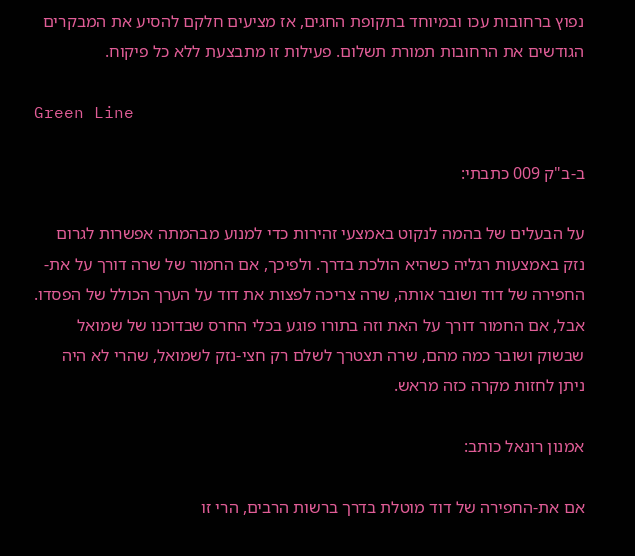נפוץ ברחובות עכו ובמיוחד בתקופת החגים, אז מציעים חלקם להסיע את המבקרים הגודשים את הרחובות תמורת תשלום. פעילות זו מתבצעת ללא כל פיקוח.

Green Line

ב-ב"ק 009 כתבתי:

על הבעלים של בהמה לנקוט באמצעי זהירות כדי למנוע מבהמתה אפשרות לגרום נזק באמצעות רגליה כשהיא הולכת בדרך. ולפיכך, אם החמור של שרה דורך על את-החפירה של דוד ושובר אותה, שרה צריכה לפצות את דוד על הערך הכולל של הפסדו. אבל, אם החמור דורך על האת וזה בתורו פוגע בכלי החרס שבדוכנו של שמואל שבשוק ושובר כמה מהם, שרה תצטרך לשלם רק חצי-נזק לשמואל, שהרי לא היה ניתן לחזות מקרה כזה מראש.

אמנון רונאל כותב:

אם את-החפירה של דוד מוטלת בדרך ברשות הרבים, הרי זו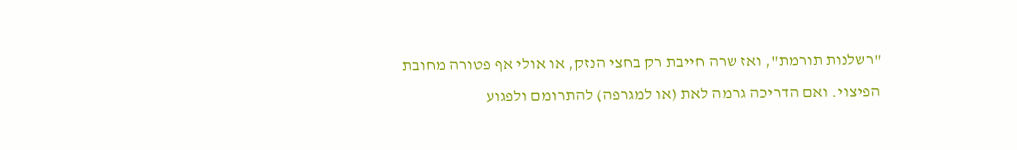"רשלנות תורמת", ואז שרה חייבת רק בחצי הנזק, או אולי אף פטורה מחובת הפיצוי. ואם הדריכה גרמה לאת (או למגרפה) להתרומם ולפגוע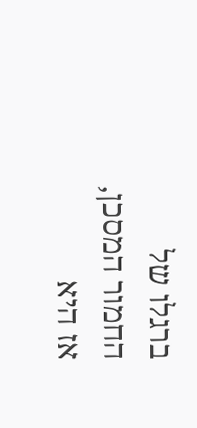ברגלו של החמור המסכן, אז היא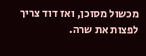מכשול מסוכן, ואז דוד צריך לפצות את שרה.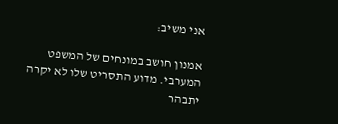אני משיב:

אמנון חושב במונחים של המשפט המערבי. מדוע התסריט שלו לא יקרה יתבהר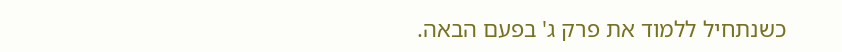כשנתחיל ללמוד את פרק ג' בפעם הבאה.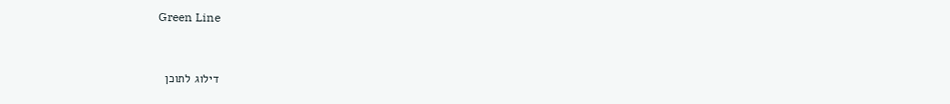Green Line


דילוג לתוכן